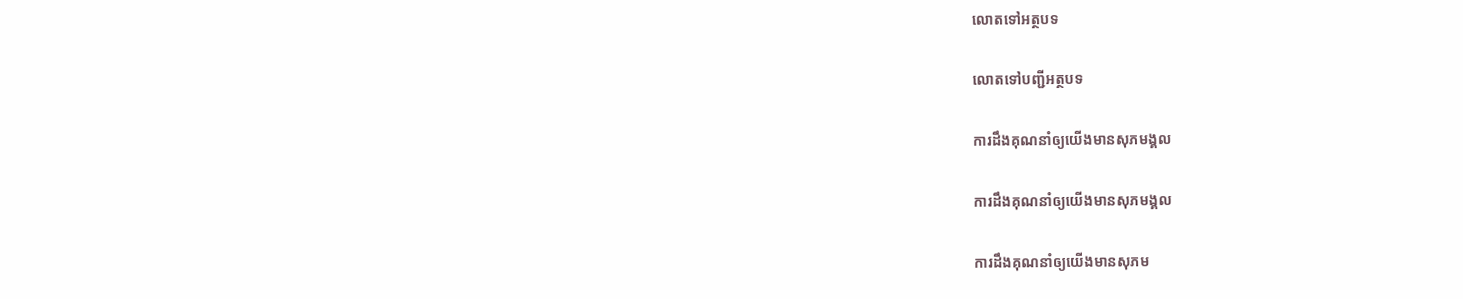លោតទៅអត្ថបទ

លោតទៅបញ្ជីអត្ថបទ

ការដឹងគុណនាំឲ្យយើងមានសុភមង្គល

ការដឹងគុណនាំឲ្យយើងមានសុភមង្គល

ការដឹងគុណនាំឲ្យយើងមានសុភម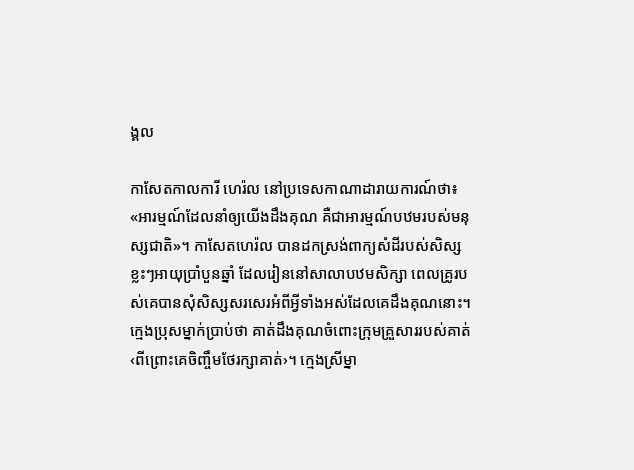ង្គល

កាសែតកាលការី ហេរ៉ល នៅប្រទេសកាណាដារាយការណ៍ថា៖ «អារម្មណ៍ដែលនាំឲ្យយើងដឹងគុណ គឺជាអារម្មណ៍បឋមរបស់មនុស្សជាតិ»។ កាសែតហេរ៉ល បានដកស្រង់ពាក្យសំដីរបស់សិស្សខ្លះៗអាយុប្រាំបួនឆ្នាំ ដែលរៀននៅសាលាបឋមសិក្សា ពេលគ្រូរបស់គេបានសុំសិស្សសរសេរអំពីអ្វីទាំងអស់ដែលគេដឹងគុណនោះ។ ក្មេងប្រុសម្នាក់ប្រាប់ថា គាត់ដឹងគុណចំពោះក្រុមគ្រួសាររបស់គាត់ ‹ពីព្រោះគេចិញ្ចឹមថែរក្សាគាត់›។ ក្មេងស្រីម្នា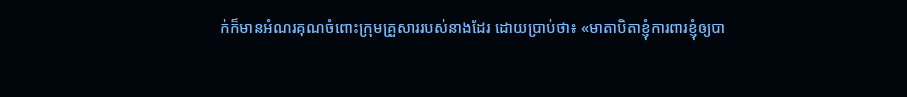ក់ក៏មានអំណរគុណចំពោះក្រុមគ្រួសាររបស់នាងដែរ ដោយប្រាប់ថា៖ «មាតាបិតាខ្ញុំការពារខ្ញុំឲ្យបា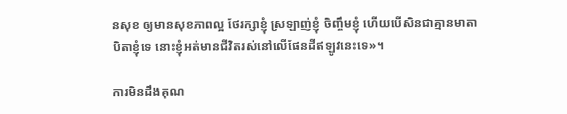នសុខ ឲ្យមានសុខភាពល្អ ថែរក្សាខ្ញុំ ស្រឡាញ់ខ្ញុំ ចិញ្ចឹមខ្ញុំ ហើយបើសិនជាគ្មានមាតាបិតាខ្ញុំទេ នោះខ្ញុំអត់មានជីវិតរស់នៅលើផែនដីឥឡូវនេះទេ»។

ការមិនដឹងគុណ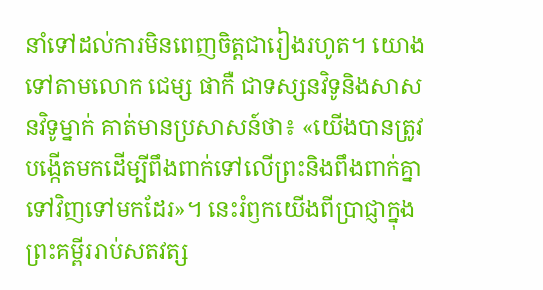នាំទៅដល់ការមិនពេញចិត្តជារៀងរហូត។ យោងទៅតាមលោក ជេម្ស ផាកឺ ជាទស្សនវិទូនិងសាសនវិទូម្នាក់ គាត់មានប្រសាសន៍ថា៖ «យើងបានត្រូវបង្កើតមកដើម្បីពឹងពាក់ទៅលើព្រះនិងពឹងពាក់គ្នាទៅវិញទៅមកដែរ»។ នេះរំឭកយើងពីប្រាជ្ញាក្នុងព្រះគម្ពីររាប់សតវត្ស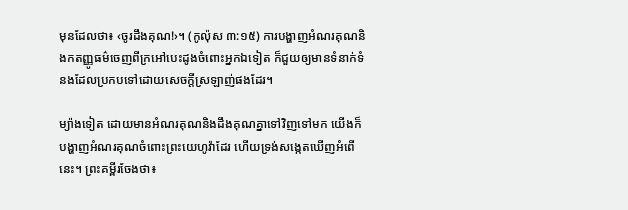មុនដែលថា៖ ‹ចូរដឹងគុណ!›។ (កូល៉ុស ៣:១៥) ការបង្ហាញអំណរគុណនិងកតញ្ញូធម៌ចេញពីក្រអៅបេះដូងចំពោះអ្នកឯទៀត ក៏ជួយឲ្យមានទំនាក់ទំនងដែលប្រកបទៅដោយសេចក្ដីស្រឡាញ់ផងដែរ។

ម្យ៉ាងទៀត ដោយមានអំណរគុណនិងដឹងគុណគ្នាទៅវិញទៅមក យើងក៏បង្ហាញអំណរគុណចំពោះព្រះយេហូវ៉ាដែរ ហើយទ្រង់សង្កេតឃើញអំពើនេះ។ ព្រះគម្ពីរចែងថា៖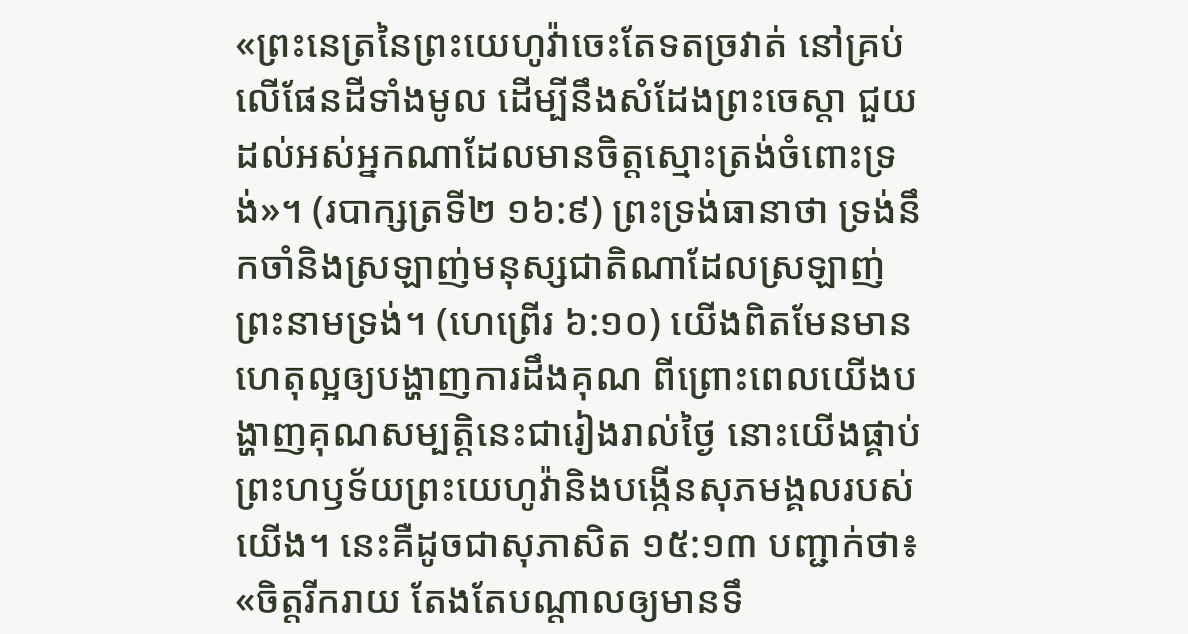«ព្រះនេត្រនៃព្រះយេហូវ៉ាចេះតែទតច្រវាត់ នៅគ្រប់លើផែនដីទាំងមូល ដើម្បីនឹងសំដែងព្រះចេស្ដា ជួយដល់អស់អ្នកណាដែលមានចិត្តស្មោះត្រង់ចំពោះទ្រង់»។ (របាក្សត្រទី២ ១៦:៩) ព្រះទ្រង់ធានាថា ទ្រង់នឹកចាំនិងស្រឡាញ់មនុស្សជាតិណាដែលស្រឡាញ់ព្រះនាមទ្រង់។ (ហេព្រើរ ៦:១០) យើងពិតមែនមានហេតុល្អឲ្យបង្ហាញការដឹងគុណ ពីព្រោះពេលយើងបង្ហាញគុណសម្បត្ដិនេះជារៀងរាល់ថ្ងៃ នោះយើងផ្គាប់ព្រះហឫទ័យព្រះយេហូវ៉ានិងបង្កើនសុភមង្គលរបស់យើង។ នេះគឺដូចជាសុភាសិត ១៥:១៣ បញ្ជាក់ថា៖ «ចិត្តរីករាយ តែងតែបណ្ដាលឲ្យមានទឹ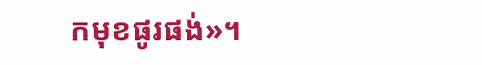កមុខផូរផង់»។